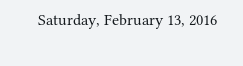Saturday, February 13, 2016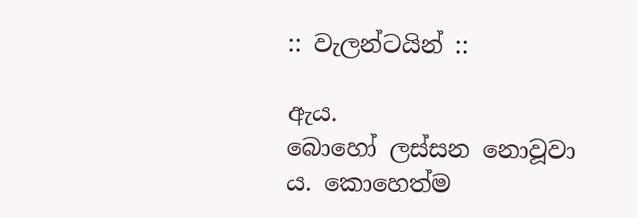:: වැලන්ටයින් ::

ඇය.
බොහෝ ලස්සන නොවූවා ය. කොහෙත්ම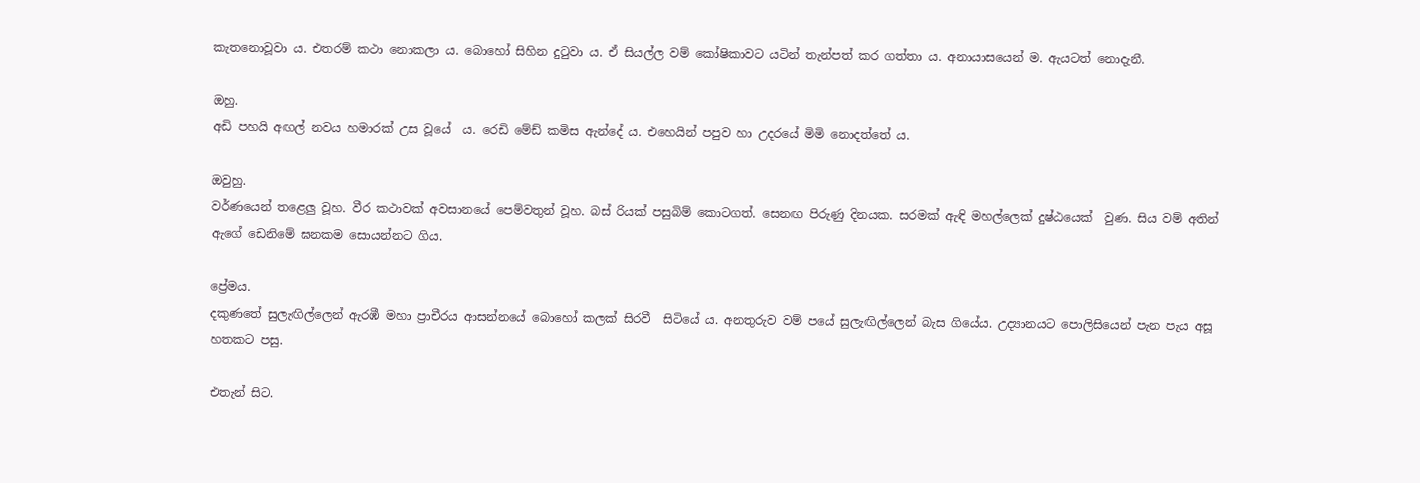කැතනොවූවා ය. එතරම් කථා නොකලා ය. බොහෝ සිහින දුටුවා ය. ඒ සියල්ල වම් කෝෂිකාවට යටින් තැන්පත් කර ගත්තා ය. අනායාසයෙන් ම. ඇයටත් නොදැනී.

ඔහු.
අඩි පහයි අඟල් නවය හමාරක් උස වූයේ  ය. රෙඩි මේඩ් කමිස ඇන්දේ ය. එහෙයින් පපුව හා උදරයේ මිමි නොදත්තේ ය.

ඔවුහු.
වර්ණයෙන් තළෙලු වූහ. වීර කථාවක් අවසානයේ පෙම්වතුන් වූහ. බස් රියක් පසුබිම් කොටගත්. සෙනඟ පිරුණු දිනයක. සරමක් ඇඳි මහල්ලෙක් දුෂ්ඨයෙක්  වුණ. සිය වම් අතින් ඇගේ ඩෙනිමේ ඝනකම සොයන්නට ගිය.

ප්‍රේමය.
දකුණතේ සුලැඟිල්ලෙන් ඇරඹී මහා ප්‍රාචීරය ආසන්නයේ බොහෝ කලක් සිරවී  සිටියේ ය. අනතුරුව වම් පයේ සුලැඟිල්ලෙන් බැස ගියේය. උද්‍යානයට පොලිසියෙන් පැන පැය අසූ හතකට පසු.

එතැන් සිට.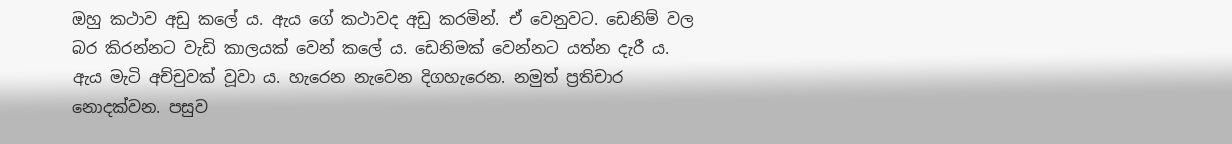ඔහු කථාව අඩු කලේ ය. ඇය ගේ කථාවද අඩු කරමින්. ඒ වෙනුවට. ඩෙනිම් වල බර කිරන්නට වැඩි කාලයක් වෙන් කලේ ය. ඩෙනිමක් වෙන්නට යත්න දැරී ය. ඇය මැටි අච්චුවක් වූවා ය. හැරෙන නැවෙන දිගහැරෙන. නමුත් ප්‍රතිචාර නොදක්වන. පසුව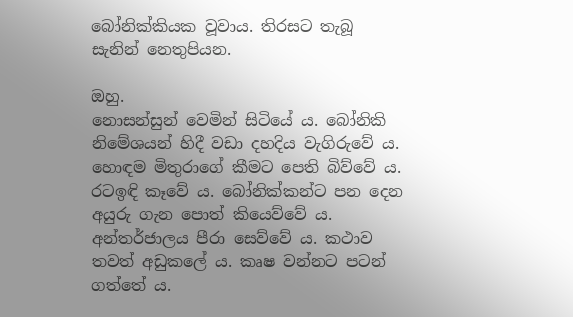බෝනික්කියක වූවාය. තිරසට තැබූ සැනින් නෙතුපියන.

ඔහු.
නොසන්සුන් වෙමින් සිටියේ ය. බෝනිකි නිමේශයන් හිදී වඩා දහදිය වැගිරුවේ ය. හොඳම මිතුරාගේ කීමට පෙති බිව්වේ ය. රටඉඳි කෑවේ ය. බෝනික්කන්ට පන දෙන අයුරු ගැන පොත් කියෙව්වේ ය. අන්තර්ජාලය පීරා සෙව්වේ ය. කථාව තවත් අඩුකලේ ය. කෘෂ වන්නට පටන් ගත්තේ ය.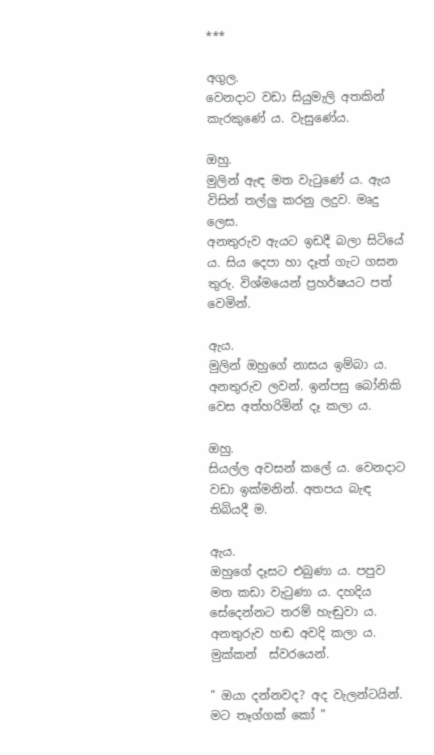***

අගුල.
වෙනදාට වඩා සියුමැලි අතකින් කැරකුණේ ය. වැසුණේය.

ඔහු.
මුලින් ඇඳ මත වැටුණේ ය. ඇය විසින් තල්ලු කරනු ලදුව. මෘදු ලෙස.
අනතුරුව ඇයට ඉඩදී බලා සිටියේ ය. සිය දෙපා හා දෑත් ගැට ගසන තුරු. විශ්මයෙන් ප්‍රහර්ෂයට පත් වෙමින්.

ඇය.
මුලින් ඔහුගේ නාසය ඉම්බා ය. අනතුරුව ලවන්. ඉන්පසු බෝනිකි වෙස අත්හරිමින් දෑ කලා ය.

ඔහු.
සියල්ල අවසන් කලේ ය. වෙනදාට වඩා ඉක්මනින්. අතපය බැඳ තිබියදී ම.

ඇය.
ඔහුගේ දෑසට එබුණා ය. පපුව මත කඩා වැටුණා ය. දහදිය සේදෙන්නට තරම් හැඬුවා ය. අනතුරුව හඬ අවදි කලා ය. මුක්කන්  ස්වරයෙන්.

" ඔයා දන්නවද? අද වැලන්ටයින්. මට තෑග්ගක් කෝ "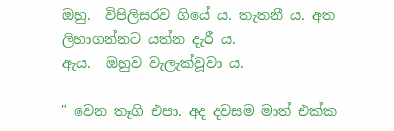ඔහු.  විපිලිසරව ගියේ ය. තැතනී ය. අත ලිහාගන්නට යත්න දැරී ය.
ඇය.  ඔහුව වැලැක්වූවා ය.

" වෙන තෑගි එපා. අද දවසම මාත් එක්ක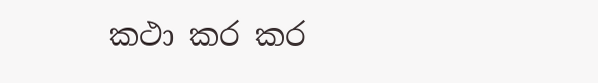කථා කර කර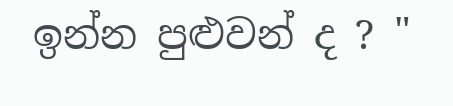ඉන්න පුළුවන් ද ? "